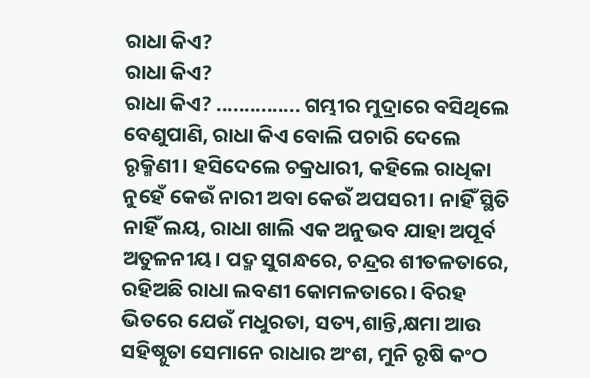ରାଧା କିଏ?
ରାଧା କିଏ?
ରାଧା କିଏ? ............... ଗମ୍ଭୀର ମୁଦ୍ରାରେ ବସିଥିଲେ ବେଣୁପାଣି, ରାଧା କିଏ ବୋଲି ପଚାରି ଦେଲେ ରୃକ୍ମିଣୀ। ହସିଦେଲେ ଚକ୍ରଧାରୀ, କହିଲେ ରାଧିକା ନୁହେଁ କେଉଁ ନାରୀ ଅବା କେଉଁ ଅପସରୀ। ନାହିଁ ସ୍ଥିତି ନାହିଁ ଲୟ, ରାଧା ଖାଲି ଏକ ଅନୁଭବ ଯାହା ଅପୂର୍ବ ଅତୁଳନୀୟ। ପଦ୍ମ ସୁଗନ୍ଧରେ, ଚନ୍ଦ୍ରର ଶୀତଳତାରେ, ରହିଅଛି ରାଧା ଲବଣୀ କୋମଳତାରେ। ବିରହ ଭିତରେ ଯେଉଁ ମଧୁରତା, ସତ୍ୟ,ଶାନ୍ତି,କ୍ଷମା ଆଉ ସହିଷ୍ନୁତା ସେମାନେ ରାଧାର ଅଂଶ, ମୁନି ରୃଷି କଂଠ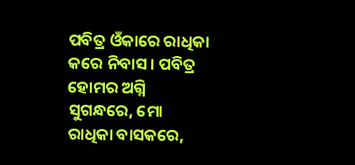ପବିତ୍ର ଓଁକାରେ ରାଧିକା କରେ ନିବାସ। ପବିତ୍ର ହୋମର ଅଗ୍ନି ସୁଗନ୍ଧରେ, ମୋ ରାଧିକା ବାସକରେ,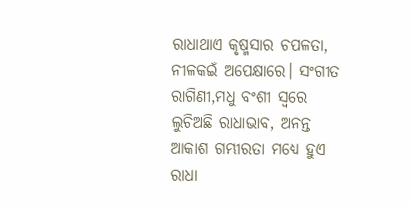ରାଧାଥାଏ କୃଷ୍ମସାର ଚପଳତା, ନୀଳକଇଁ ଅପେକ୍ଷାରେ। ସଂଗୀତ ରାଗିଣୀ,ମଧୁ ବଂଶୀ ସ୍ବରେ ଲୁଚିଅଛି ରାଧାଭାବ, ଅନନ୍ତ ଆକାଶ ଗମ୍ଭୀରତା ମଧ୍ୟେ ହୁଏ ରାଧା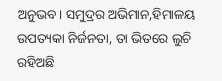ଅନୁଭବ। ସମୁଦ୍ରର ଅଭିମାନ,ହିମାଳୟ ଉପତ୍ୟକା ନିର୍ଜନତା, ତା ଭିତରେ ଲୁଚି ରହିଅଛି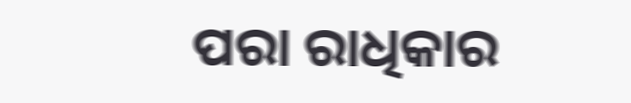ପରା ରାଧିକାର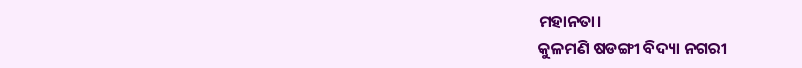ମହାନତା।
କୁଳମଣି ଷଡଙ୍ଗୀ ବିଦ୍ୟା ନଗରୀ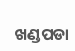ଖଣ୍ଡପଡା